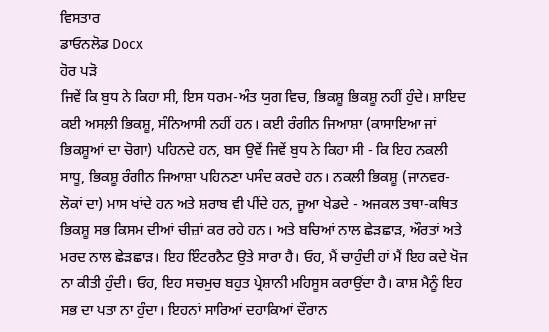ਵਿਸਤਾਰ
ਡਾਓਨਲੋਡ Docx
ਹੋਰ ਪੜੋ
ਜਿਵੇਂ ਕਿ ਬੁਧ ਨੇ ਕਿਹਾ ਸੀ, ਇਸ ਧਰਮ-ਅੰਤ ਯੁਗ ਵਿਚ, ਭਿਕਸ਼ੂ ਭਿਕਸ਼ੂ ਨਹੀਂ ਹੁੰਦੇ। ਸ਼ਾਇਦ ਕਈ ਅਸਲ਼ੀ ਭਿਕਸ਼ੂ, ਸੰਨਿਆਸੀ ਨਹੀਂ ਹਨ। ਕਈ ਰੰਗੀਨ ਜਿਆਸ਼ਾ (ਕਾਸਾਇਆ ਜਾਂ ਭਿਕਸ਼ੂਆਂ ਦਾ ਚੋਗਾ) ਪਹਿਨਦੇ ਹਨ, ਬਸ ਉਵੇਂ ਜਿਵੇਂ ਬੁਧ ਨੇ ਕਿਹਾ ਸੀ - ਕਿ ਇਹ ਨਕਲੀ ਸਾਧੂ, ਭਿਕਸ਼ੂ ਰੰਗੀਨ ਜਿਆਸ਼ਾ ਪਹਿਨਣਾ ਪਸੰਦ ਕਰਦੇ ਹਨ। ਨਕਲੀ ਭਿਕਸ਼ੂ (ਜਾਨਵਰ-ਲੋਕਾਂ ਦਾ) ਮਾਸ ਖਾਂਦੇ ਹਨ ਅਤੇ ਸ਼ਰਾਬ ਵੀ ਪੀਂਦੇ ਹਨ, ਜੂਆ ਖੇਡਦੇ - ਅਜਕਲ ਤਥਾ-ਕਥਿਤ ਭਿਕਸ਼ੂ ਸਭ ਕਿਸਮ ਦੀਆਂ ਚੀਜ਼ਾਂ ਕਰ ਰਹੇ ਹਨ। ਅਤੇ ਬਚਿਆਂ ਨਾਲ ਛੇੜਛਾੜ, ਔਰਤਾਂ ਅਤੇ ਮਰਦ ਨਾਲ ਛੇੜਛਾੜ। ਇਹ ਇੰਟਰਨੈਟ ਉਤੇ ਸਾਰਾ ਹੈ। ਓਹ, ਮੈਂ ਚਾਹੁੰਦੀ ਹਾਂ ਮੈਂ ਇਹ ਕਦੇ ਖੋਜ ਨਾ ਕੀਤੀ ਹੁੰਦੀ। ਓਹ, ਇਹ ਸਚਮੁਚ ਬਹੁਤ ਪ੍ਰੇਸ਼ਾਨੀ ਮਹਿਸੂਸ ਕਰਾਉਂਦਾ ਹੈ। ਕਾਸ਼ ਮੈਨੂੰ ਇਹ ਸਭ ਦਾ ਪਤਾ ਨਾ ਹੁੰਦਾ। ਇਹਨਾਂ ਸਾਰਿਆਂ ਦਹਾਕਿਆਂ ਦੌਰਾਨ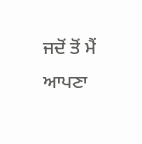ਜਦੋਂ ਤੋਂ ਮੈਂ ਆਪਣਾ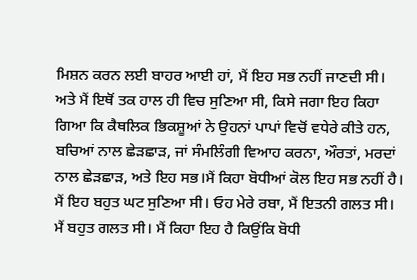ਮਿਸ਼ਨ ਕਰਨ ਲਈ ਬਾਹਰ ਆਈ ਹਾਂ, ਮੈਂ ਇਹ ਸਭ ਨਹੀਂ ਜਾਣਦੀ ਸੀ। ਅਤੇ ਮੈਂ ਇਥੋਂ ਤਕ ਹਾਲ ਹੀ ਵਿਚ ਸੁਣਿਆ ਸੀ, ਕਿਸੇ ਜਗਾ ਇਹ ਕਿਹਾ ਗਿਆ ਕਿ ਕੈਥਲਿਕ ਭਿਕਸ਼ੂਆਂ ਨੇ ਉਹਨਾਂ ਪਾਪਾਂ ਵਿਚੋਂ ਵਧੇਰੇ ਕੀਤੇ ਹਨ, ਬਚਿਆਂ ਨਾਲ ਛੇੜਛਾੜ, ਜਾਂ ਸੰਮਲਿੰਗੀ ਵਿਆਹ ਕਰਨਾ, ਔਰਤਾਂ, ਮਰਦਾਂ ਨਾਲ ਛੇੜਛਾੜ, ਅਤੇ ਇਹ ਸਭ।ਮੈਂ ਕਿਹਾ ਬੋਧੀਆਂ ਕੋਲ ਇਹ ਸਭ ਨਹੀਂ ਹੈ। ਮੈਂ ਇਹ ਬਹੁਤ ਘਟ ਸੁਣਿਆ ਸੀ। ਓਹ ਮੇਰੇ ਰਬਾ, ਮੈਂ ਇਤਨੀ ਗਲਤ ਸੀ। ਮੈਂ ਬਹੁਤ ਗਲਤ ਸੀ। ਮੈਂ ਕਿਹਾ ਇਹ ਹੈ ਕਿਉਂਕਿ ਬੋਧੀ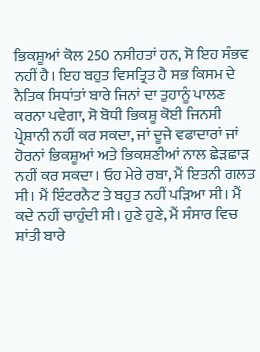ਭਿਕਸ਼ੂਆਂ ਕੋਲ 250 ਨਸੀਹਤਾਂ ਹਨ, ਸੋ ਇਹ ਸੰਭਵ ਨਹੀਂ ਹੈ। ਇਹ ਬਹੁਤ ਵਿਸਤ੍ਰਿਤ ਹੈ ਸਭ ਕਿਸਮ ਦੇ ਨੈਤਿਕ ਸਿਧਾਂਤਾਂ ਬਾਰੇ ਜਿਨਾਂ ਦਾ ਤੁਹਾਨੂੰ ਪਾਲਣ ਕਰਨਾ ਪਵੇਗਾ, ਸੋ ਬੋਧੀ ਭਿਕਸ਼ੂ ਕੋਈ ਜਿਨਸੀ ਪ੍ਰੇਸ਼ਾਨੀ ਨਹੀਂ ਕਰ ਸਕਦਾ, ਜਾਂ ਦੂਜੇ ਵਫਾਦਾਰਾਂ ਜਾਂ ਹੋਰਨਾਂ ਭਿਕਸ਼ੂਆਂ ਅਤੇ ਭਿਕਸ਼ਣੀਆਂ ਨਾਲ ਛੇੜਛਾੜ ਨਹੀਂ ਕਰ ਸਕਦਾ। ਓਹ ਮੇਰੇ ਰਬਾ, ਮੈਂ ਇਤਨੀ ਗਲਤ ਸੀ। ਮੈਂ ਇੰਟਰਨੈਟ ਤੇ ਬਹੁਤ ਨਹੀਂ ਪੜਿਆ ਸੀ। ਮੈਂ ਕਦੇ ਨਹੀਂ ਚਾਹੁੰਦੀ ਸੀ। ਹੁਣੇ ਹੁਣੇ, ਮੈਂ ਸੰਸਾਰ ਵਿਚ ਸ਼ਾਂਤੀ ਬਾਰੇ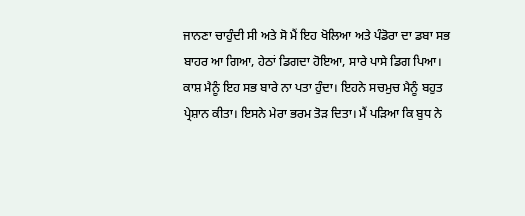ਜਾਨਣਾ ਚਾਹੁੰਦੀ ਸੀ ਅਤੇ ਸੋ ਮੈਂ ਇਹ ਖੋਲਿਆ ਅਤੇ ਪੰਡੋਰਾ ਦਾ ਡਬਾ ਸਭ ਬਾਹਰ ਆ ਗਿਆ, ਹੇਠਾਂ ਡਿਗਦਾ ਹੋਇਆ, ਸਾਰੇ ਪਾਸੇ ਡਿਗ ਪਿਆ। ਕਾਸ਼ ਮੈਨੂੰ ਇਹ ਸਭ ਬਾਰੇ ਨਾ ਪਤਾ ਹੁੰਦਾ। ਇਹਨੇ ਸਚਮੁਚ ਮੈਨੂੰ ਬਹੁਤ ਪ੍ਰੇਸ਼ਾਨ ਕੀਤਾ। ਇਸਨੇ ਮੇਰਾ ਭਰਮ ਤੋੜ ਦਿਤਾ। ਮੈਂ ਪੜਿਆ ਕਿ ਬੁਧ ਨੇ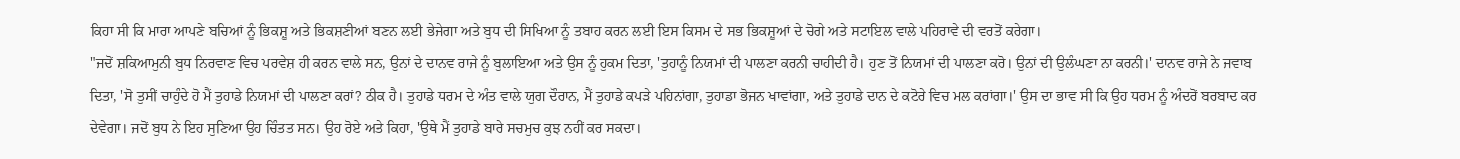ਕਿਹਾ ਸੀ ਕਿ ਮਾਰਾ ਆਪਣੇ ਬਚਿਆਂ ਨੂੰ ਭਿਕਸ਼ੂ ਅਤੇ ਭਿਕਸ਼ਣੀਆਂ ਬਣਨ ਲਈ ਭੇਜੇਗਾ ਅਤੇ ਬੁਧ ਦੀ ਸਿਖਿਆ ਨੂੰ ਤਬਾਹ ਕਰਨ ਲਈ ਇਸ ਕਿਸਮ ਦੇ ਸਭ ਭਿਕਸ਼ੂਆਂ ਦੇ ਚੋਗੇ ਅਤੇ ਸਟਾਇਲ ਵਾਲੇ ਪਹਿਰਾਵੇ ਦੀ ਵਰਤੋਂ ਕਰੇਗਾ।
"ਜਦੋਂ ਸ਼ਕਿਆਮੁਨੀ ਬੁਧ ਨਿਰਵਾਣ ਵਿਚ ਪਰਵੇਸ਼ ਹੀ ਕਰਨ ਵਾਲੇ ਸਨ, ਉਨਾਂ ਦੇ ਦਾਨਵ ਰਾਜੇ ਨੂੰ ਬੁਲਾਇਆ ਅਤੇ ਉਸ ਨੂੰ ਹੁਕਮ ਦਿਤਾ, 'ਤੁਹਾਨੂੰ ਨਿਯਮਾਂ ਦੀ ਪਾਲਣਾ ਕਰਨੀ ਚਾਹੀਦੀ ਹੈ। ਹੁਣ ਤੋਂ ਨਿਯਮਾਂ ਦੀ ਪਾਲਣਾ ਕਰੋ। ਉਨਾਂ ਦੀ ਉਲੰਘਣਾ ਨਾ ਕਰਨੀ।' ਦਾਨਵ ਰਾਜੇ ਨੇ ਜਵਾਬ ਦਿਤਾ, 'ਸੋ ਤੁਸੀਂ ਚਾਹੁੰਦੇ ਹੋ ਮੈਂ ਤੁਹਾਡੇ ਨਿਯਮਾਂ ਦੀ ਪਾਲਣਾ ਕਰਾਂ? ਠੀਕ ਹੈ। ਤੁਹਾਡੇ ਧਰਮ ਦੇ ਅੰਤ ਵਾਲੇ ਯੁਗ ਦੌਰਾਨ, ਮੈਂ ਤੁਹਾਡੇ ਕਪੜੇ ਪਹਿਨਾਂਗਾ, ਤੁਹਾਡਾ ਭੋਜਨ ਖਾਵਾਂਗਾ, ਅਤੇ ਤੁਹਾਡੇ ਦਾਨ ਦੇ ਕਟੋਰੇ ਵਿਚ ਮਲ ਕਰਾਂਗਾ।' ਉਸ ਦਾ ਭਾਵ ਸੀ ਕਿ ਉਹ ਧਰਮ ਨੂੰ ਅੰਦਰੋਂ ਬਰਬਾਦ ਕਰ ਦੇਵੇਗਾ। ਜਦੋਂ ਬੁਧ ਨੇ ਇਹ ਸੁਣਿਆ ਉਹ ਚਿੰਤਤ ਸਨ। ਉਹ ਰੋਏ ਅਤੇ ਕਿਹਾ, 'ਉਥੇ ਮੈਂ ਤੁਹਾਡੇ ਬਾਰੇ ਸਚਮੁਚ ਕੁਝ ਨਹੀਂ ਕਰ ਸਕਦਾ।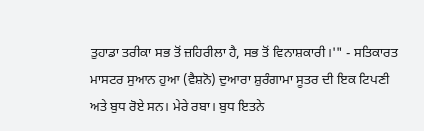ਤੁਹਾਡਾ ਤਰੀਕਾ ਸਭ ਤੋਂ ਜ਼ਹਿਰੀਲਾ ਹੈ, ਸਭ ਤੋਂ ਵਿਨਾਸ਼ਕਾਰੀ।'" - ਸਤਿਕਾਰਤ ਮਾਸਟਰ ਸੁਆਨ ਹੁਆ (ਵੈਸ਼ਨੋ) ਦੁਆਰਾ ਸ਼ੁਰੰਗਾਮਾ ਸੂਤਰ ਦੀ ਇਕ ਟਿਪਣੀ
ਅਤੇ ਬੁਧ ਰੋਏ ਸਨ। ਮੇਰੇ ਰਬਾ। ਬੁਧ ਇਤਨੇ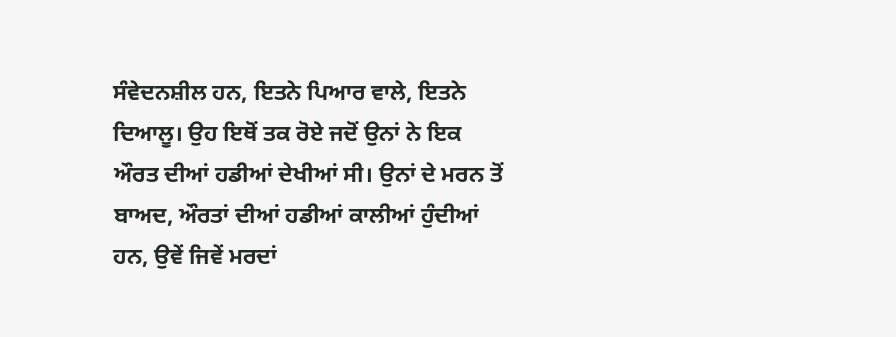ਸੰਵੇਦਨਸ਼ੀਲ ਹਨ, ਇਤਨੇ ਪਿਆਰ ਵਾਲੇ, ਇਤਨੇ ਦਿਆਲੂ। ਉਹ ਇਥੋਂ ਤਕ ਰੋਏ ਜਦੋਂ ਉਨਾਂ ਨੇ ਇਕ ਔਰਤ ਦੀਆਂ ਹਡੀਆਂ ਦੇਖੀਆਂ ਸੀ। ਉਨਾਂ ਦੇ ਮਰਨ ਤੋਂ ਬਾਅਦ, ਔਰਤਾਂ ਦੀਆਂ ਹਡੀਆਂ ਕਾਲੀਆਂ ਹੁੰਦੀਆਂ ਹਨ, ਉਵੇਂ ਜਿਵੇਂ ਮਰਦਾਂ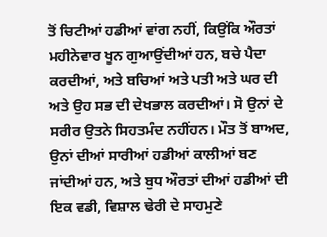ਤੋਂ ਚਿਟੀਆਂ ਹਡੀਆਂ ਵਾਂਗ ਨਹੀਂ, ਕਿਉਂਕਿ ਔਰਤਾਂ ਮਹੀਨੇਵਾਰ ਖੂਨ ਗੁਆਉਂਦੀਆਂ ਹਨ, ਬਚੇ ਪੈਦਾ ਕਰਦੀਆਂ, ਅਤੇ ਬਚਿਆਂ ਅਤੇ ਪਤੀ ਅਤੇ ਘਰ ਦੀ ਅਤੇ ਉਹ ਸਭ ਦੀ ਦੇਖਭਾਲ ਕਰਦੀਆਂ। ਸੋ ਉਨਾਂ ਦੇ ਸਰੀਰ ਉਤਨੇ ਸਿਹਤਮੰਦ ਨਹੀਂਹਨ। ਮੌਤ ਤੋਂ ਬਾਅਦ, ਉਨਾਂ ਦੀਆਂ ਸਾਰੀਆਂ ਹਡੀਆਂ ਕਾਲੀਆਂ ਬਣ ਜਾਂਦੀਆਂ ਹਨ, ਅਤੇ ਬੁਧ ਔਰਤਾਂ ਦੀਆਂ ਹਡੀਆਂ ਦੀ ਇਕ ਵਡੀ, ਵਿਸ਼ਾਲ ਢੇਰੀ ਦੇ ਸਾਹਮੁਣੇ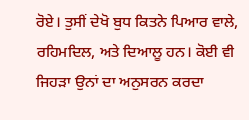ਰੋਏ। ਤੁਸੀਂ ਦੇਖੋ ਬੁਧ ਕਿਤਨੇ ਪਿਆਰ ਵਾਲੇ, ਰਹਿਮਦਿਲ, ਅਤੇ ਦਿਆਲੂ ਹਨ। ਕੋਈ ਵੀ ਜਿਹੜਾ ਉਨਾਂ ਦਾ ਅਨੁਸਰਨ ਕਰਦਾ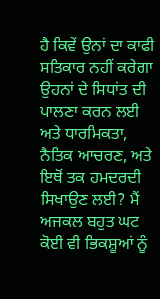ਹੈ ਕਿਵੇਂ ਉਨਾਂ ਦਾ ਕਾਫੀ ਸਤਿਕਾਰ ਨਹੀਂ ਕਰੇਗਾ ਉਹਨਾਂ ਦੇ ਸਿਧਾਂਤ ਦੀ ਪਾਲਣਾ ਕਰਨ ਲਈ ਅਤੇ ਧਾਰਮਿਕਤਾ, ਨੈਤਿਕ ਆਚਰਣ, ਅਤੇ ਇਥੋਂ ਤਕ ਹਮਦਰਦੀ ਸਿਖਾਉਣ ਲਈ? ਮੈਂ ਅਜਕਲ ਬਹੁਤ ਘਟ ਕੋਈ ਵੀ ਭਿਕਸ਼ੂਆਂ ਨੂੰ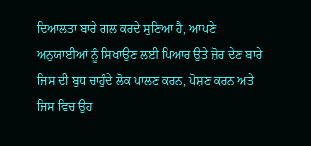ਦਿਆਲਤਾ ਬਾਰੇ ਗਲ ਕਰਦੇ ਸੁਣਿਆ ਹੈ, ਆਪਣੇ ਅਨੁਯਾਈਆਂ ਨੂੰ ਸਿਖਾਉਣ ਲਈ ਪਿਆਰ ਉਤੇ ਜ਼ੋਰ ਦੇਣ ਬਾਰੇ ਜਿਸ ਦੀ ਬੁਧ ਚਾਹੁੰਦੇ ਲੋਕ ਪਾਲਣ ਕਰਨ, ਪੋਸ਼ਣ ਕਰਨ ਅਤੇ ਜਿਸ ਵਿਚ ਉਹ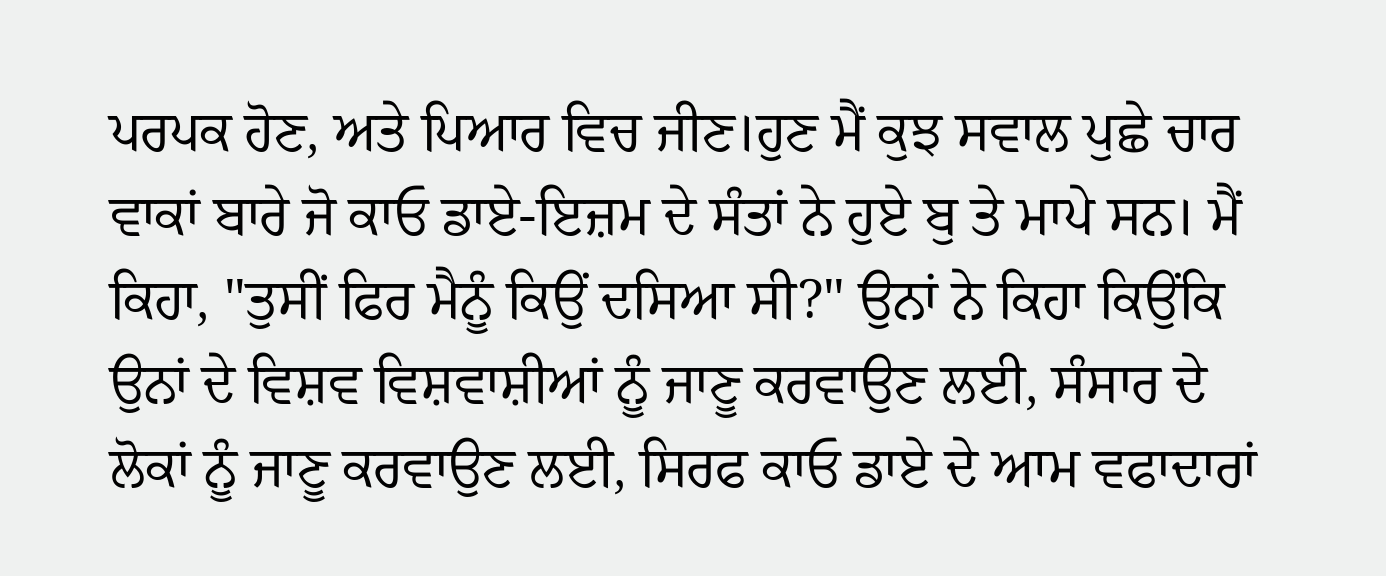ਪਰਪਕ ਹੋਣ, ਅਤੇ ਪਿਆਰ ਵਿਚ ਜੀਣ।ਹੁਣ ਮੈਂ ਕੁਝ ਸਵਾਲ ਪੁਛੇ ਚਾਰ ਵਾਕਾਂ ਬਾਰੇ ਜੋ ਕਾਓ ਡਾਏ-ਇਜ਼ਮ ਦੇ ਸੰਤਾਂ ਨੇ ਹੁਏ ਬੁ ਤੇ ਮਾਪੇ ਸਨ। ਮੈਂ ਕਿਹਾ, "ਤੁਸੀਂ ਫਿਰ ਮੈਨੂੰ ਕਿਉਂ ਦਸਿਆ ਸੀ?" ਉਨਾਂ ਨੇ ਕਿਹਾ ਕਿਉਂਕਿ ਉਨਾਂ ਦੇ ਵਿਸ਼ਵ ਵਿਸ਼ਵਾਸ਼ੀਆਂ ਨੂੰ ਜਾਣੂ ਕਰਵਾਉਣ ਲਈ, ਸੰਸਾਰ ਦੇ ਲੋਕਾਂ ਨੂੰ ਜਾਣੂ ਕਰਵਾਉਣ ਲਈ, ਸਿਰਫ ਕਾਓ ਡਾਏ ਦੇ ਆਮ ਵਫਾਦਾਰਾਂ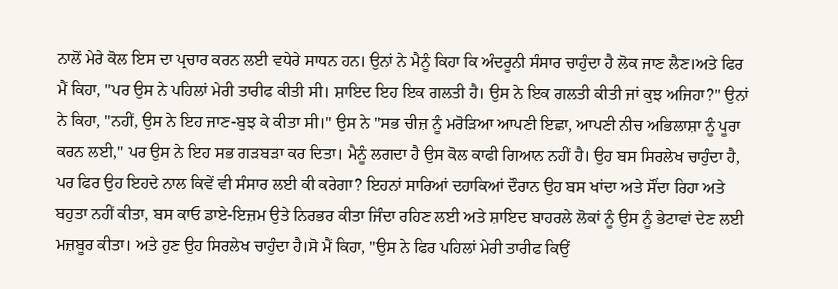ਨਾਲੋਂ ਮੇਰੇ ਕੋਲ ਇਸ ਦਾ ਪ੍ਰਚਾਰ ਕਰਨ ਲਈ ਵਧੇਰੇ ਸਾਧਨ ਹਨ। ਉਨਾਂ ਨੇ ਮੈਨੂੰ ਕਿਹਾ ਕਿ ਅੰਦਰੂਨੀ ਸੰਸਾਰ ਚਾਹੁੰਦਾ ਹੈ ਲੋਕ ਜਾਣ ਲੈਣ।ਅਤੇ ਫਿਰ ਮੈਂ ਕਿਹਾ, "ਪਰ ਉਸ ਨੇ ਪਹਿਲਾਂ ਮੇਰੀ ਤਾਰੀਫ ਕੀਤੀ ਸੀ। ਸ਼ਾਇਦ ਇਹ ਇਕ ਗਲਤੀ ਹੈ। ਉਸ ਨੇ ਇਕ ਗਲਤੀ ਕੀਤੀ ਜਾਂ ਕੁਝ ਅਜਿਹਾ?" ਉਨਾਂ ਨੇ ਕਿਹਾ, "ਨਹੀਂ, ਉਸ ਨੇ ਇਹ ਜਾਣ-ਬੁਝ ਕੇ ਕੀਤਾ ਸੀ।" ਉਸ ਨੇ "ਸਭ ਚੀਜ਼ ਨੂੰ ਮਰੋੜਿਆ ਆਪਣੀ ਇਛਾ, ਆਪਣੀ ਨੀਚ ਅਭਿਲਾਸ਼ਾ ਨੂੰ ਪੂਰਾ ਕਰਨ ਲਈ," ਪਰ ਉਸ ਨੇ ਇਹ ਸਭ ਗੜਬੜਾ ਕਰ ਦਿਤਾ। ਮੈਨੂੰ ਲਗਦਾ ਹੈ ਉਸ ਕੋਲ ਕਾਫੀ ਗਿਆਨ ਨਹੀਂ ਹੈ। ਉਹ ਬਸ ਸਿਰਲੇਖ ਚਾਹੁੰਦਾ ਹੈ, ਪਰ ਫਿਰ ਉਹ ਇਹਦੇ ਨਾਲ ਕਿਵੇਂ ਵੀ ਸੰਸਾਰ ਲਈ ਕੀ ਕਰੇਗਾ? ਇਹਨਾਂ ਸਾਰਿਆਂ ਦਹਾਕਿਆਂ ਦੌਰਾਨ ਉਹ ਬਸ ਖਾਂਦਾ ਅਤੇ ਸੌਂਦਾ ਰਿਹਾ ਅਤੇ ਬਹੁਤਾ ਨਹੀਂ ਕੀਤਾ, ਬਸ ਕਾਓ ਡਾਏ-ਇਜ਼ਮ ਉਤੇ ਨਿਰਭਰ ਕੀਤਾ ਜਿੰਦਾ ਰਹਿਣ ਲਈ ਅਤੇ ਸ਼ਾਇਦ ਬਾਹਰਲੇ ਲੋਕਾਂ ਨੂੰ ਉਸ ਨੂੰ ਭੇਟਾਵਾਂ ਦੇਣ ਲਈ ਮਜ਼ਬੂਰ ਕੀਤਾ। ਅਤੇ ਹੁਣ ਉਹ ਸਿਰਲੇਖ ਚਾਹੁੰਦਾ ਹੈ।ਸੋ ਮੈਂ ਕਿਹਾ, "ਉਸ ਨੇ ਫਿਰ ਪਹਿਲਾਂ ਮੇਰੀ ਤਾਰੀਫ ਕਿਉਂ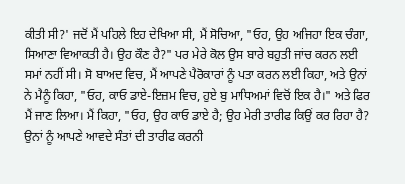ਕੀਤੀ ਸੀ?' ਜਦੋਂ ਮੈਂ ਪਹਿਲੇ ਇਹ ਦੇਖਿਆ ਸੀ, ਮੈਂ ਸੋਚਿਆ, "ਓਹ, ਉਹ ਅਜਿਹਾ ਇਕ ਚੰਗਾ, ਸਿਆਣਾ ਵਿਆਕਤੀ ਹੈ। ਉਹ ਕੌਣ ਹੈ?" ਪਰ ਮੇਰੇ ਕੋਲ ਉਸ ਬਾਰੇ ਬਹੁਤੀ ਜਾਂਚ ਕਰਨ ਲਈ ਸਮਾਂ ਨਹੀਂ ਸੀ। ਸੋ ਬਾਅਦ ਵਿਚ, ਮੈਂ ਆਪਣੇ ਪੈਰੋਕਾਰਾਂ ਨੂੰ ਪਤਾ ਕਰਨ ਲਈ ਕਿਹਾ, ਅਤੇ ਉਨਾਂ ਨੇ ਮੈਨੂੰ ਕਿਹਾ, "ਓਹ, ਕਾਓ ਡਾਏ-ਇਜ਼ਮ ਵਿਚ, ਹੁਏ ਬੁ ਮਾਧਿਅਮਾਂ ਵਿਚੋਂ ਇਕ ਹੈ।" ਅਤੇ ਫਿਰ ਮੈਂ ਜਾਣ ਲਿਆ। ਮੈਂ ਕਿਹਾ, "ਓਹ, ਉਹ ਕਾਓ ਡਾਏ ਹੈ; ਉਹ ਮੇਰੀ ਤਾਰੀਫ ਕਿਉਂ ਕਰ ਰਿਹਾ ਹੈ? ਉਨਾਂ ਨੂੰ ਆਪਣੇ ਆਵਦੇ ਸੰਤਾਂ ਦੀ ਤਾਰੀਫ ਕਰਨੀ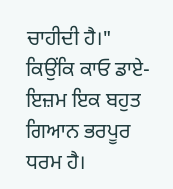ਚਾਹੀਦੀ ਹੈ।" ਕਿਉਂਕਿ ਕਾਓ ਡਾਏ-ਇਜ਼ਮ ਇਕ ਬਹੁਤ ਗਿਆਨ ਭਰਪੂਰ ਧਰਮ ਹੈ।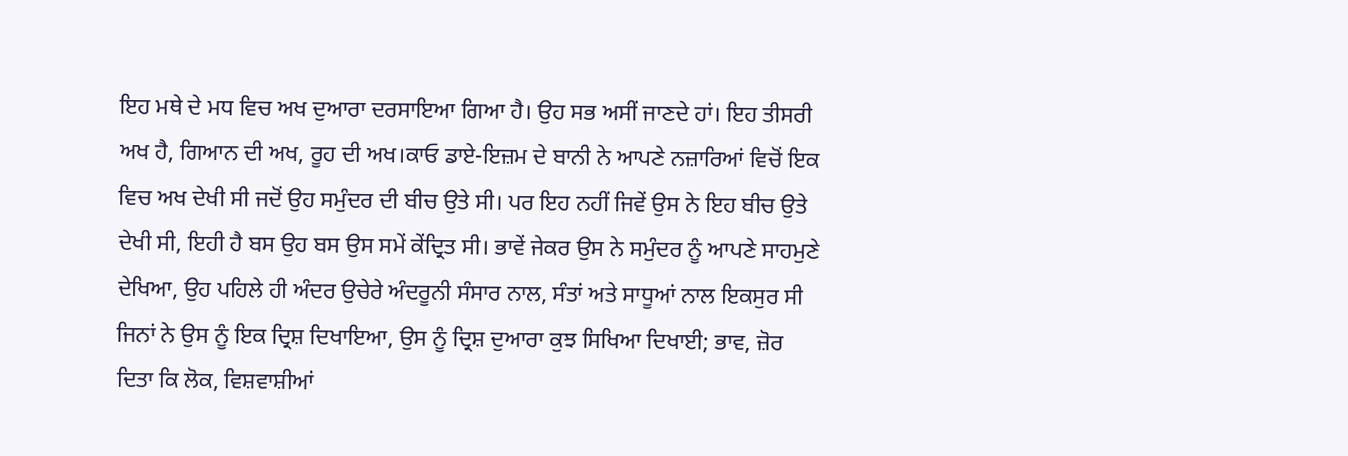ਇਹ ਮਥੇ ਦੇ ਮਧ ਵਿਚ ਅਖ ਦੁਆਰਾ ਦਰਸਾਇਆ ਗਿਆ ਹੈ। ਉਹ ਸਭ ਅਸੀਂ ਜਾਣਦੇ ਹਾਂ। ਇਹ ਤੀਸਰੀ ਅਖ ਹੈ, ਗਿਆਨ ਦੀ ਅਖ, ਰੂਹ ਦੀ ਅਖ।ਕਾਓ ਡਾਏ-ਇਜ਼ਮ ਦੇ ਬਾਨੀ ਨੇ ਆਪਣੇ ਨਜ਼ਾਰਿਆਂ ਵਿਚੋਂ ਇਕ ਵਿਚ ਅਖ ਦੇਖੀ ਸੀ ਜਦੋਂ ਉਹ ਸਮੁੰਦਰ ਦੀ ਬੀਚ ਉਤੇ ਸੀ। ਪਰ ਇਹ ਨਹੀਂ ਜਿਵੇਂ ਉਸ ਨੇ ਇਹ ਬੀਚ ਉਤੇ ਦੇਖੀ ਸੀ, ਇਹੀ ਹੈ ਬਸ ਉਹ ਬਸ ਉਸ ਸਮੇਂ ਕੇਂਦ੍ਰਿਤ ਸੀ। ਭਾਵੇਂ ਜੇਕਰ ਉਸ ਨੇ ਸਮੁੰਦਰ ਨੂੰ ਆਪਣੇ ਸਾਹਮੁਣੇ ਦੇਖਿਆ, ਉਹ ਪਹਿਲੇ ਹੀ ਅੰਦਰ ਉਚੇਰੇ ਅੰਦਰੂਨੀ ਸੰਸਾਰ ਨਾਲ, ਸੰਤਾਂ ਅਤੇ ਸਾਧੂਆਂ ਨਾਲ ਇਕਸੁਰ ਸੀ ਜਿਨਾਂ ਨੇ ਉਸ ਨੂੰ ਇਕ ਦ੍ਰਿਸ਼ ਦਿਖਾਇਆ, ਉਸ ਨੂੰ ਦ੍ਰਿਸ਼ ਦੁਆਰਾ ਕੁਝ ਸਿਖਿਆ ਦਿਖਾਈ; ਭਾਵ, ਜ਼ੋਰ ਦਿਤਾ ਕਿ ਲੋਕ, ਵਿਸ਼ਵਾਸ਼ੀਆਂ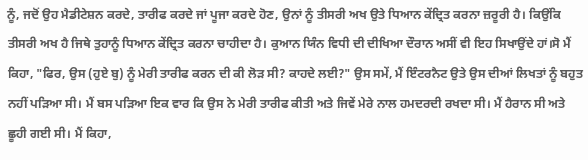ਨੂੰ, ਜਦੋਂ ਉਹ ਮੈਡੀਟੇਸ਼ਨ ਕਰਦੇ, ਤਾਰੀਫ ਕਰਦੇ ਜਾਂ ਪੂਜਾ ਕਰਦੇ ਹੋਣ, ਉਨਾਂ ਨੂੰ ਤੀਸਰੀ ਅਖ ਉਤੇ ਧਿਆਨ ਕੇਂਦ੍ਰਿਤ ਕਰਨਾ ਜ਼ਰੂਰੀ ਹੈ। ਕਿਉਂਕਿ ਤੀਸਰੀ ਅਖ ਹੈ ਜਿਥੇ ਤੁਹਾਨੂੰ ਧਿਆਨ ਕੇਂਦ੍ਰਿਤ ਕਰਨਾ ਚਾਹੀਦਾ ਹੈ। ਕੁਆਨ ਯਿੰਨ ਵਿਧੀ ਦੀ ਦੀਖਿਆ ਦੌਰਾਨ ਅਸੀਂ ਵੀ ਇਹ ਸਿਖਾਉਂਦੇ ਹਾਂ।ਸੋ ਮੈਂ ਕਿਹਾ, "ਫਿਰ, ਉਸ (ਹੁਏ ਬੁ) ਨੂੰ ਮੇਰੀ ਤਾਰੀਫ ਕਰਨ ਦੀ ਕੀ ਲੋੜ ਸੀ? ਕਾਹਦੇ ਲਈ?" ਉਸ ਸਮੇਂ, ਮੈਂ ਇੰਟਰਨੈਟ ਉਤੇ ਉਸ ਦੀਆਂ ਲਿਖਤਾਂ ਨੂੰ ਬਹੁਤ ਨਹੀਂ ਪੜਿਆ ਸੀ। ਮੈਂ ਬਸ ਪੜਿਆ ਇਕ ਵਾਰ ਕਿ ਉਸ ਨੇ ਮੇਰੀ ਤਾਰੀਫ ਕੀਤੀ ਅਤੇ ਜਿਵੇਂ ਮੇਰੇ ਨਾਲ ਹਮਦਰਦੀ ਰਖਦਾ ਸੀ। ਮੈਂ ਹੈਰਾਨ ਸੀ ਅਤੇ ਛੂਹੀ ਗਈ ਸੀ। ਮੈਂ ਕਿਹਾ,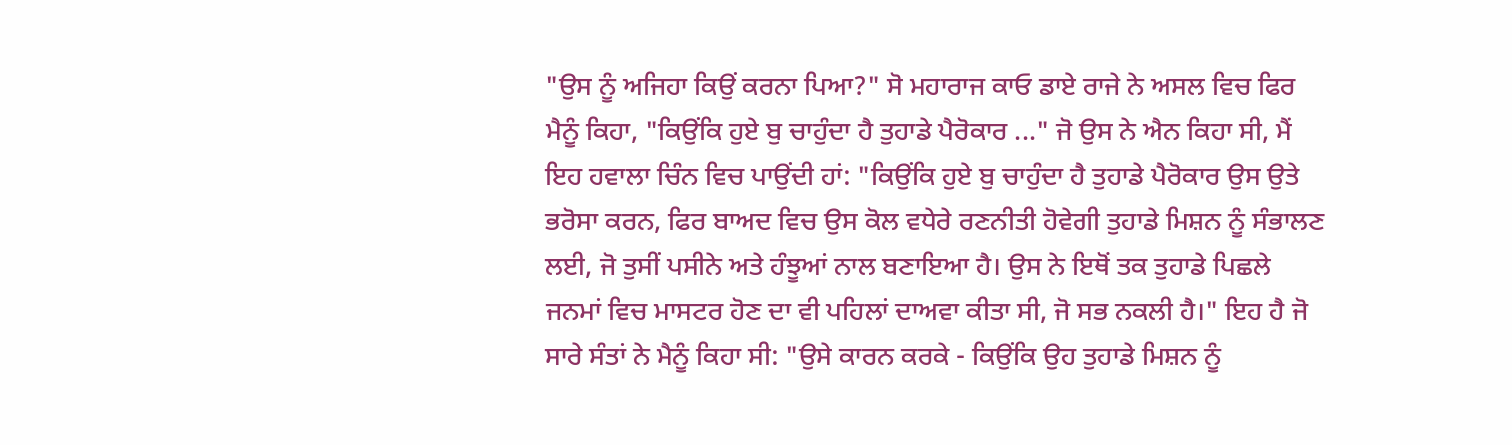"ਉਸ ਨੂੰ ਅਜਿਹਾ ਕਿਉਂ ਕਰਨਾ ਪਿਆ?" ਸੋ ਮਹਾਰਾਜ ਕਾਓ ਡਾਏ ਰਾਜੇ ਨੇ ਅਸਲ ਵਿਚ ਫਿਰ ਮੈਨੂੰ ਕਿਹਾ, "ਕਿਉਂਕਿ ਹੁਏ ਬੁ ਚਾਹੁੰਦਾ ਹੈ ਤੁਹਾਡੇ ਪੈਰੋਕਾਰ ..." ਜੋ ਉਸ ਨੇ ਐਨ ਕਿਹਾ ਸੀ, ਮੈਂ ਇਹ ਹਵਾਲਾ ਚਿੰਨ ਵਿਚ ਪਾਉਂਦੀ ਹਾਂ: "ਕਿਉਂਕਿ ਹੁਏ ਬੁ ਚਾਹੁੰਦਾ ਹੈ ਤੁਹਾਡੇ ਪੈਰੋਕਾਰ ਉਸ ਉਤੇ ਭਰੋਸਾ ਕਰਨ, ਫਿਰ ਬਾਅਦ ਵਿਚ ਉਸ ਕੋਲ ਵਧੇਰੇ ਰਣਨੀਤੀ ਹੋਵੇਗੀ ਤੁਹਾਡੇ ਮਿਸ਼ਨ ਨੂੰ ਸੰਭਾਲਣ ਲਈ, ਜੋ ਤੁਸੀਂ ਪਸੀਨੇ ਅਤੇ ਹੰਝੂਆਂ ਨਾਲ ਬਣਾਇਆ ਹੈ। ਉਸ ਨੇ ਇਥੋਂ ਤਕ ਤੁਹਾਡੇ ਪਿਛਲੇ ਜਨਮਾਂ ਵਿਚ ਮਾਸਟਰ ਹੋਣ ਦਾ ਵੀ ਪਹਿਲਾਂ ਦਾਅਵਾ ਕੀਤਾ ਸੀ, ਜੋ ਸਭ ਨਕਲੀ ਹੈ।" ਇਹ ਹੈ ਜੋ ਸਾਰੇ ਸੰਤਾਂ ਨੇ ਮੈਨੂੰ ਕਿਹਾ ਸੀ: "ਉਸੇ ਕਾਰਨ ਕਰਕੇ - ਕਿਉਂਕਿ ਉਹ ਤੁਹਾਡੇ ਮਿਸ਼ਨ ਨੂੰ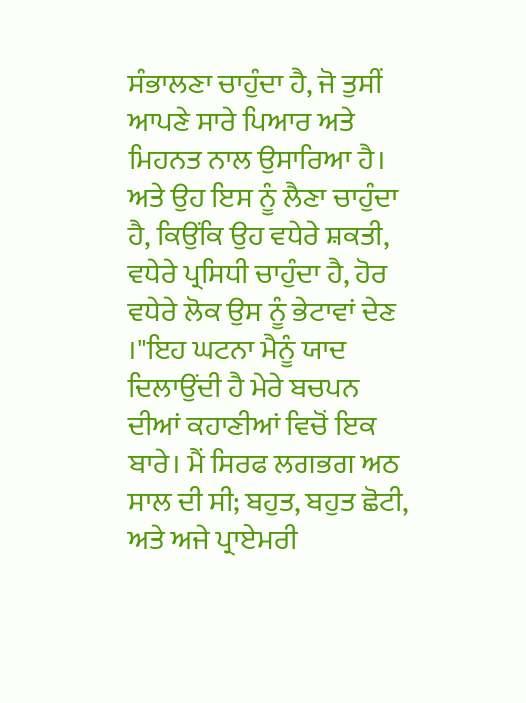ਸੰਭਾਲਣਾ ਚਾਹੁੰਦਾ ਹੈ, ਜੋ ਤੁਸੀਂ ਆਪਣੇ ਸਾਰੇ ਪਿਆਰ ਅਤੇ ਮਿਹਨਤ ਨਾਲ ਉਸਾਰਿਆ ਹੈ। ਅਤੇ ਉਹ ਇਸ ਨੂੰ ਲੈਣਾ ਚਾਹੁੰਦਾ ਹੈ, ਕਿਉਂਕਿ ਉਹ ਵਧੇਰੇ ਸ਼ਕਤੀ, ਵਧੇਰੇ ਪ੍ਰਸਿਧੀ ਚਾਹੁੰਦਾ ਹੈ, ਹੋਰ ਵਧੇਰੇ ਲੋਕ ਉਸ ਨੂੰ ਭੇਟਾਵਾਂ ਦੇਣ ।"ਇਹ ਘਟਨਾ ਮੈਨੂੰ ਯਾਦ ਦਿਲਾਉਂਦੀ ਹੈ ਮੇਰੇ ਬਚਪਨ ਦੀਆਂ ਕਹਾਣੀਆਂ ਵਿਚੋਂ ਇਕ ਬਾਰੇ। ਮੈਂ ਸਿਰਫ ਲਗਭਗ ਅਠ ਸਾਲ ਦੀ ਸੀ; ਬਹੁਤ, ਬਹੁਤ ਛੋਟੀ, ਅਤੇ ਅਜੇ ਪ੍ਰਾਏਮਰੀ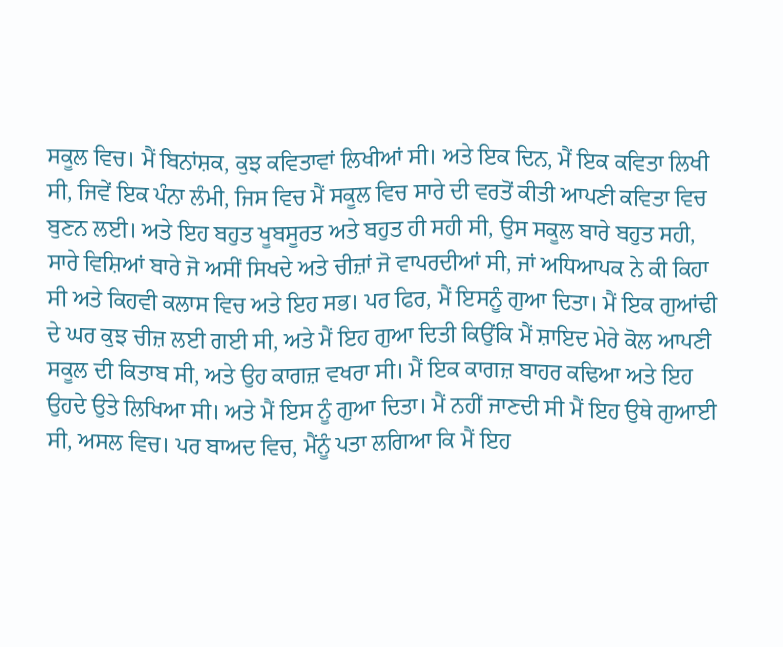ਸਕੂਲ ਵਿਚ। ਮੈਂ ਬਿਨਾਂਸ਼ਕ, ਕੁਝ ਕਵਿਤਾਵਾਂ ਲਿਖੀਆਂ ਸੀ। ਅਤੇ ਇਕ ਦਿਨ, ਮੈਂ ਇਕ ਕਵਿਤਾ ਲਿਖੀ ਸੀ, ਜਿਵੇਂ ਇਕ ਪੰਨਾ ਲੰਮੀ, ਜਿਸ ਵਿਚ ਮੈਂ ਸਕੂਲ ਵਿਚ ਸਾਰੇ ਦੀ ਵਰਤੋਂ ਕੀਤੀ ਆਪਣੀ ਕਵਿਤਾ ਵਿਚ ਬੁਣਨ ਲਈ। ਅਤੇ ਇਹ ਬਹੁਤ ਖੂਬਸੂਰਤ ਅਤੇ ਬਹੁਤ ਹੀ ਸਹੀ ਸੀ, ਉਸ ਸਕੂਲ ਬਾਰੇ ਬਹੁਤ ਸਹੀ, ਸਾਰੇ ਵਿਸ਼ਿਆਂ ਬਾਰੇ ਜੋ ਅਸੀਂ ਸਿਖਦੇ ਅਤੇ ਚੀਜ਼ਾਂ ਜੋ ਵਾਪਰਦੀਆਂ ਸੀ, ਜਾਂ ਅਧਿਆਪਕ ਨੇ ਕੀ ਕਿਹਾ ਸੀ ਅਤੇ ਕਿਹਵੀ ਕਲਾਸ ਵਿਚ ਅਤੇ ਇਹ ਸਭ। ਪਰ ਫਿਰ, ਮੈਂ ਇਸਨੂੰ ਗੁਆ ਦਿਤਾ। ਮੈਂ ਇਕ ਗੁਆਂਢੀ ਦੇ ਘਰ ਕੁਝ ਚੀਜ਼ ਲਈ ਗਈ ਸੀ, ਅਤੇ ਮੈਂ ਇਹ ਗੁਆ ਦਿਤੀ ਕਿਉਂਕਿ ਮੈਂ ਸ਼ਾਇਦ ਮੇਰੇ ਕੋਲ ਆਪਣੀ ਸਕੂਲ ਦੀ ਕਿਤਾਬ ਸੀ, ਅਤੇ ਉਹ ਕਾਗਜ਼ ਵਖਰਾ ਸੀ। ਮੈਂ ਇਕ ਕਾਗਜ਼ ਬਾਹਰ ਕਢਿਆ ਅਤੇ ਇਹ ਉਹਦੇ ਉਤੇ ਲਿਖਿਆ ਸੀ। ਅਤੇ ਮੈਂ ਇਸ ਨੂੰ ਗੁਆ ਦਿਤਾ। ਮੈਂ ਨਹੀਂ ਜਾਣਦੀ ਸੀ ਮੈਂ ਇਹ ਉਥੇ ਗੁਆਈ ਸੀ, ਅਸਲ ਵਿਚ। ਪਰ ਬਾਅਦ ਵਿਚ, ਮੈਂਨੂੰ ਪਤਾ ਲਗਿਆ ਕਿ ਮੈਂ ਇਹ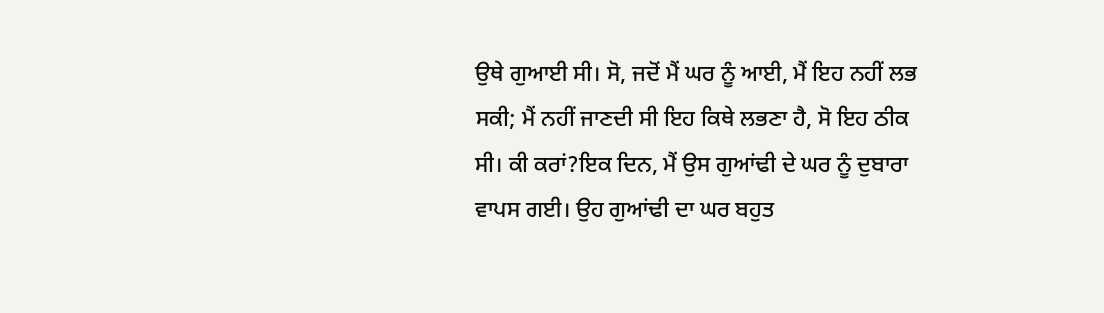ਉਥੇ ਗੁਆਈ ਸੀ। ਸੋ, ਜਦੋਂ ਮੈਂ ਘਰ ਨੂੰ ਆਈ, ਮੈਂ ਇਹ ਨਹੀਂ ਲਭ ਸਕੀ; ਮੈਂ ਨਹੀਂ ਜਾਣਦੀ ਸੀ ਇਹ ਕਿਥੇ ਲਭਣਾ ਹੈ, ਸੋ ਇਹ ਠੀਕ ਸੀ। ਕੀ ਕਰਾਂ?ਇਕ ਦਿਨ, ਮੈਂ ਉਸ ਗੁਆਂਢੀ ਦੇ ਘਰ ਨੂੰ ਦੁਬਾਰਾ ਵਾਪਸ ਗਈ। ਉਹ ਗੁਆਂਢੀ ਦਾ ਘਰ ਬਹੁਤ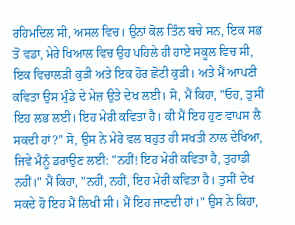ਰਹਿਮਦਿਲ ਸੀ, ਅਸਲ ਵਿਚ। ਉਨਾਂ ਕੋਲ ਤਿੰਨ ਬਚੇ ਸਨ, ਇਕ ਸਭ ਤੋਂ ਵਡਾ, ਮੇਰੇ ਖਿਆਲ ਵਿਚ ਉਹ ਪਹਿਲੇ ਹੀ ਹਾਏ ਸਕੂਲ ਵਿਚ ਸੀ, ਇਕ ਵਿਚਾਲੜੀ ਕੁੜੀ ਅਤੇ ਇਕ ਹੋਰ ਛੋਟੀ ਕੁੜੀ। ਅਤੇ ਮੈਂ ਆਪਣੀ ਕਵਿਤਾ ਉਸ ਮੁੰਡੇ ਦੇ ਮੇਜ਼ ਉਤੇ ਦੇਖ ਲਈ। ਸੋ, ਮੈਂ ਕਿਹਾ, "ਓਹ, ਤੁਸੀਂ ਇਹ ਲਭ ਲਈ। ਇਹ ਮੇਰੀ ਕਵਿਤਾ ਹੈ। ਕੀ ਮੈਂ ਇਹ ਹੁਣ ਵਾਪਸ ਲੈ ਸਕਦੀ ਹਾਂ?" ਸੋ, ਉਸ ਨੇ ਮੇਰੇ ਵਲ ਬਹੁਤ ਹੀ ਸਖਤੀ ਨਾਲ ਦੇਖਿਆ, ਜਿਵੇ ਮੈਨੂੰ ਡਰਾਉਣ ਲਈ: "ਨਹੀਂ! ਇਹ ਮੇਰੀ ਕਵਿਤਾ ਹੈ, ਤੁਹਾਡੀ ਨਹੀਂ।" ਮੈਂ ਕਿਹਾ, "ਨਹੀਂ, ਨਹੀਂ, ਇਹ ਮੇਰੀ ਕਵਿਤਾ ਹੈ। ਤੁਸੀਂ ਦੇਖ ਸਕਦੇ ਹੋ ਇਹ ਮੈਂ ਲਿਖੀ ਸੀ। ਮੈਂ ਇਹ ਜਾਣਦੀ ਹਾਂ।" ਉਸ ਨੇ ਕਿਹਾ,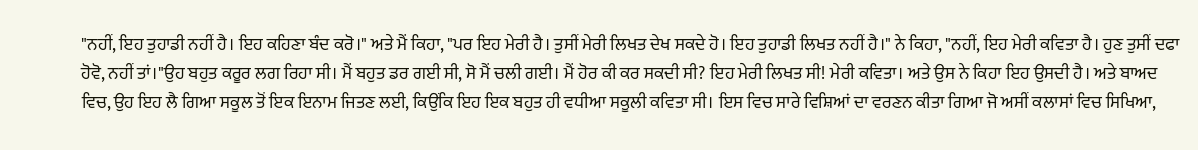"ਨਹੀਂ, ਇਹ ਤੁਹਾਡੀ ਨਹੀਂ ਹੈ। ਇਹ ਕਹਿਣਾ ਬੰਦ ਕਰੋ।" ਅਤੇ ਮੈਂ ਕਿਹਾ, "ਪਰ ਇਹ ਮੇਰੀ ਹੈ। ਤੁਸੀਂ ਮੇਰੀ ਲਿਖਤ ਦੇਖ ਸਕਦੇ ਹੋ। ਇਹ ਤੁਹਾਡੀ ਲਿਖਤ ਨਹੀਂ ਹੈ।" ਨੇ ਕਿਹਾ, "ਨਹੀਂ, ਇਹ ਮੇਰੀ ਕਵਿਤਾ ਹੈ। ਹੁਣ ਤੁਸੀਂ ਦਫਾ ਹੋਵੋ, ਨਹੀਂ ਤਾਂ।"ਉਹ ਬਹੁਤ ਕਰੂਰ ਲਗ ਰਿਹਾ ਸੀ। ਮੈਂ ਬਹੁਤ ਡਰ ਗਈ ਸੀ, ਸੋ ਮੈਂ ਚਲੀ ਗਈ। ਮੈਂ ਹੋਰ ਕੀ ਕਰ ਸਕਦੀ ਸੀ? ਇਹ ਮੇਰੀ ਲਿਖਤ ਸੀ! ਮੇਰੀ ਕਵਿਤਾ। ਅਤੇ ਉਸ ਨੇ ਕਿਹਾ ਇਹ ਉਸਦੀ ਹੈ। ਅਤੇ ਬਾਅਦ ਵਿਚ, ਉਹ ਇਹ ਲੈ ਗਿਆ ਸਕੂਲ ਤੋਂ ਇਕ ਇਨਾਮ ਜਿਤਣ ਲਈ, ਕਿਉਂਕਿ ਇਹ ਇਕ ਬਹੁਤ ਹੀ ਵਧੀਆ ਸਕੂਲੀ ਕਵਿਤਾ ਸੀ। ਇਸ ਵਿਚ ਸਾਰੇ ਵਿਸ਼ਿਆਂ ਦਾ ਵਰਣਨ ਕੀਤਾ ਗਿਆ ਜੋ ਅਸੀਂ ਕਲਾਸਾਂ ਵਿਚ ਸਿਖਿਆ,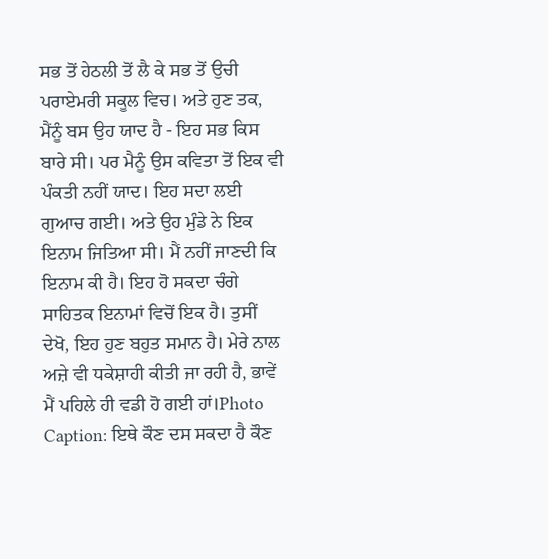ਸਭ ਤੋਂ ਹੇਠਲੀ ਤੋਂ ਲੈ ਕੇ ਸਭ ਤੋਂ ਉਚੀ ਪਰਾਏਮਰੀ ਸਕੂਲ ਵਿਚ। ਅਤੇ ਹੁਣ ਤਕ, ਮੈਂਨੂੰ ਬਸ ਉਹ ਯਾਦ ਹੈ - ਇਹ ਸਭ ਕਿਸ ਬਾਰੇ ਸੀ। ਪਰ ਮੈਨੂੰ ਉਸ ਕਵਿਤਾ ਤੋਂ ਇਕ ਵੀ ਪੰਕਤੀ ਨਹੀਂ ਯਾਦ। ਇਹ ਸਦਾ ਲਈ ਗੁਆਚ ਗਈ। ਅਤੇ ਉਹ ਮੁੰਡੇ ਨੇ ਇਕ ਇਨਾਮ ਜਿਤਿਆ ਸੀ। ਮੈਂ ਨਹੀਂ ਜਾਣਦੀ ਕਿ ਇਨਾਮ ਕੀ ਹੈ। ਇਹ ਹੋ ਸਕਦਾ ਚੰਗੇ ਸਾਹਿਤਕ ਇਨਾਮਾਂ ਵਿਚੋਂ ਇਕ ਹੈ। ਤੁਸੀਂ ਦੇਖੋ, ਇਹ ਹੁਣ ਬਹੁਤ ਸਮਾਨ ਹੈ। ਮੇਰੇ ਨਾਲ ਅਜ਼ੇ ਵੀ ਧਕੇਸ਼ਾਹੀ ਕੀਤੀ ਜਾ ਰਹੀ ਹੈ, ਭਾਵੇਂ ਮੈਂ ਪਹਿਲੇ ਹੀ ਵਡੀ ਹੋ ਗਈ ਹਾਂ।Photo Caption: ਇਥੇ ਕੌਣ ਦਸ ਸਕਦਾ ਹੈ ਕੌਣ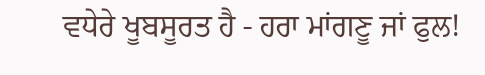ਵਧੇਰੇ ਖੂਬਸੂਰਤ ਹੈ - ਹਰਾ ਮਾਂਗਣੂ ਜਾਂ ਫੁਲ!